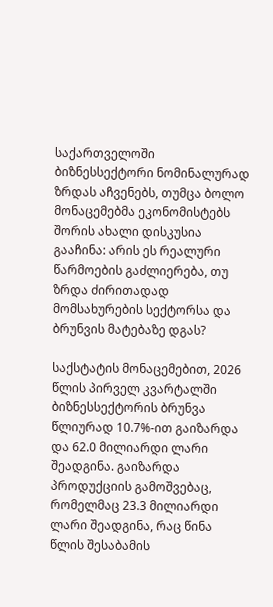საქართველოში ბიზნესსექტორი ნომინალურად ზრდას აჩვენებს, თუმცა ბოლო მონაცემებმა ეკონომისტებს შორის ახალი დისკუსია გააჩინა: არის ეს რეალური წარმოების გაძლიერება, თუ ზრდა ძირითადად მომსახურების სექტორსა და ბრუნვის მატებაზე დგას?

საქსტატის მონაცემებით, 2026 წლის პირველ კვარტალში ბიზნესსექტორის ბრუნვა წლიურად 10.7%-ით გაიზარდა და 62.0 მილიარდი ლარი შეადგინა. გაიზარდა პროდუქციის გამოშვებაც, რომელმაც 23.3 მილიარდი ლარი შეადგინა, რაც წინა წლის შესაბამის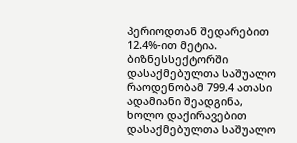პერიოდთან შედარებით 12.4%-ით მეტია. ბიზნესსექტორში დასაქმებულთა საშუალო რაოდენობამ 799.4 ათასი ადამიანი შეადგინა, ხოლო დაქირავებით დასაქმებულთა საშუალო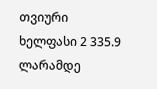თვიური ხელფასი 2 335.9 ლარამდე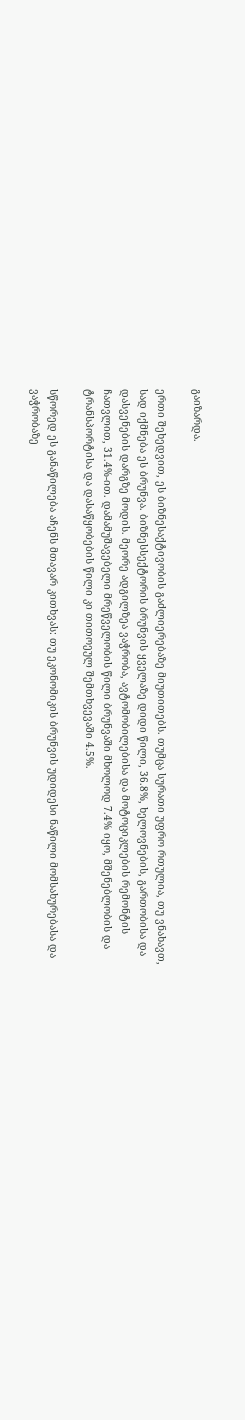გაიზარდა.

ერთი შეხედვით, ეს ბიზნესაქტივობის გაძლიერებაზე მიუთითებს. თუმცა სურათი უფრო რთულია, თუ ვნახავთ, სად იქმნება ეს ბრუნვა. ბიზნესსექტორის ბრუნვის ყველაზე დიდი წილი, 36.8%, ხელოვნების, გართობისა და დასვენების დარგზე მოდის. მეორე ადგილზეა ვაჭრობა, ავტომობილებისა და მოტოციკლების რემონტის ჩათვლით, 31.4%-ით. დამამუშავებელი მრეწველობის წილი ბრუნვაში მხოლოდ 7.4% იყო, მშენებლობის და ტრანსპორტისა და დასაწყობების წილი კი თითოეულ შემთხვევაში 4.5%.

სწორედ ეს განაწილება აჩენს მთავარ კითხვას: თუ ეკონომიკის ბრუნვის უდიდესი ნაწილი მომსახურებასა და ვაჭრობაზე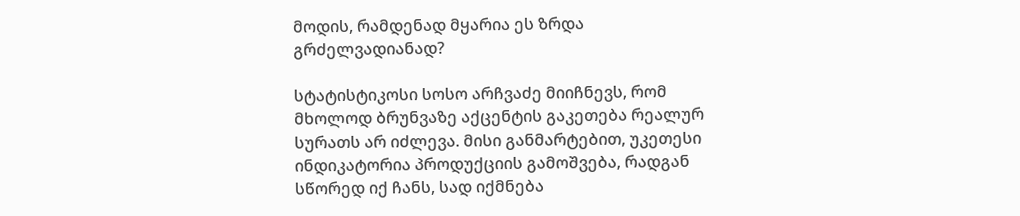მოდის, რამდენად მყარია ეს ზრდა გრძელვადიანად?

სტატისტიკოსი სოსო არჩვაძე მიიჩნევს, რომ მხოლოდ ბრუნვაზე აქცენტის გაკეთება რეალურ სურათს არ იძლევა. მისი განმარტებით, უკეთესი ინდიკატორია პროდუქციის გამოშვება, რადგან სწორედ იქ ჩანს, სად იქმნება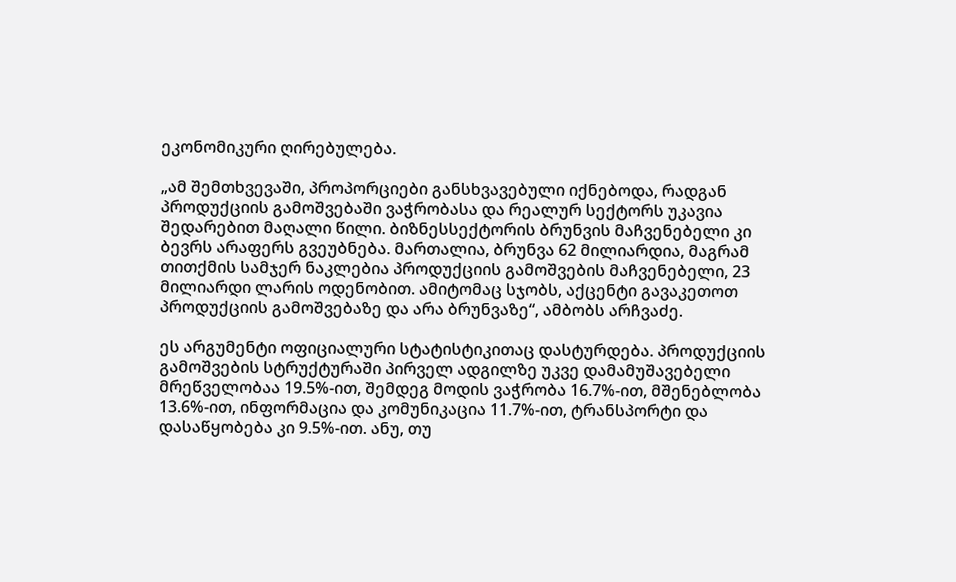ეკონომიკური ღირებულება.

„ამ შემთხვევაში, პროპორციები განსხვავებული იქნებოდა, რადგან პროდუქციის გამოშვებაში ვაჭრობასა და რეალურ სექტორს უკავია შედარებით მაღალი წილი. ბიზნესსექტორის ბრუნვის მაჩვენებელი კი ბევრს არაფერს გვეუბნება. მართალია, ბრუნვა 62 მილიარდია, მაგრამ თითქმის სამჯერ ნაკლებია პროდუქციის გამოშვების მაჩვენებელი, 23 მილიარდი ლარის ოდენობით. ამიტომაც სჯობს, აქცენტი გავაკეთოთ პროდუქციის გამოშვებაზე და არა ბრუნვაზე“, ამბობს არჩვაძე.

ეს არგუმენტი ოფიციალური სტატისტიკითაც დასტურდება. პროდუქციის გამოშვების სტრუქტურაში პირველ ადგილზე უკვე დამამუშავებელი მრეწველობაა 19.5%-ით, შემდეგ მოდის ვაჭრობა 16.7%-ით, მშენებლობა 13.6%-ით, ინფორმაცია და კომუნიკაცია 11.7%-ით, ტრანსპორტი და დასაწყობება კი 9.5%-ით. ანუ, თუ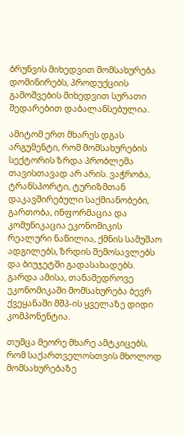ბრუნვის მიხედვით მომსახურება დომინირებს, პროდუქციის გამოშვების მიხედვით სურათი შედარებით დაბალანსებულია.

ამიტომ ერთ მხარეს დგას არგუმენტი, რომ მომსახურების სექტორის ზრდა პრობლემა თავისთავად არ არის. ვაჭრობა, ტრანსპორტი, ტურიზმთან დაკავშირებული საქმიანობები, გართობა, ინფორმაცია და კომუნიკაცია ეკონომიკის რეალური ნაწილია, ქმნის სამუშაო ადგილებს, ზრდის შემოსავლებს და ბიუჯეტში გადასახადებს. გარდა ამისა, თანამედროვე ეკონომიკაში მომსახურება ბევრ ქვეყანაში მშპ-ის ყველაზე დიდი კომპონენტია.

თუმცა მეორე მხარე ამტკიცებს, რომ საქართველოსთვის მხოლოდ მომსახურებაზე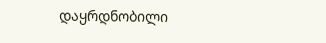დაყრდნობილი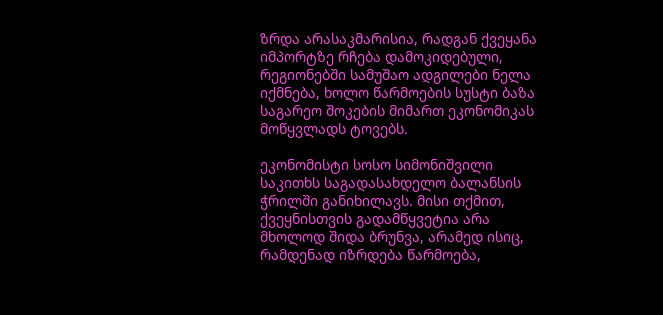ზრდა არასაკმარისია, რადგან ქვეყანა იმპორტზე რჩება დამოკიდებული, რეგიონებში სამუშაო ადგილები ნელა იქმნება, ხოლო წარმოების სუსტი ბაზა საგარეო შოკების მიმართ ეკონომიკას მოწყვლადს ტოვებს.

ეკონომისტი სოსო სიმონიშვილი საკითხს საგადასახდელო ბალანსის ჭრილში განიხილავს. მისი თქმით, ქვეყნისთვის გადამწყვეტია არა მხოლოდ შიდა ბრუნვა, არამედ ისიც, რამდენად იზრდება წარმოება,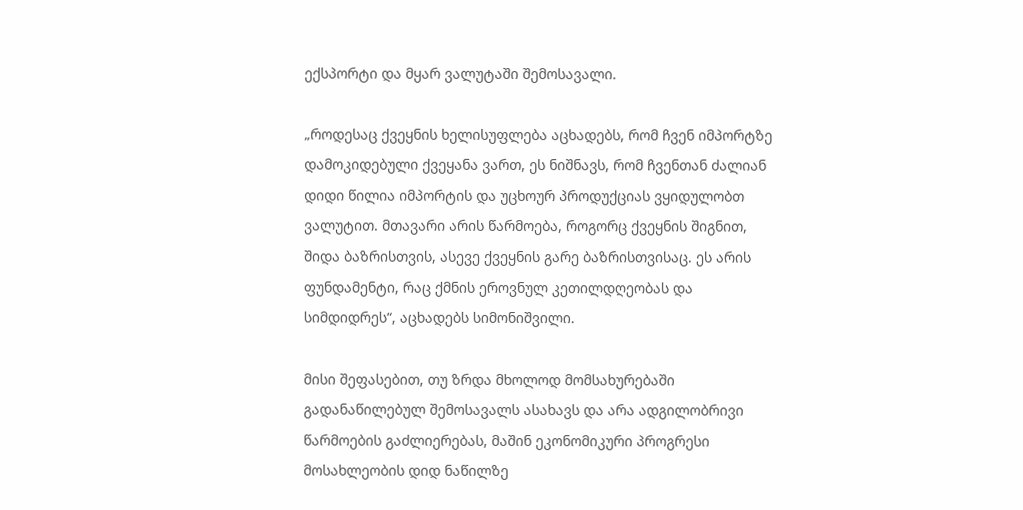ექსპორტი და მყარ ვალუტაში შემოსავალი.

„როდესაც ქვეყნის ხელისუფლება აცხადებს, რომ ჩვენ იმპორტზე დამოკიდებული ქვეყანა ვართ, ეს ნიშნავს, რომ ჩვენთან ძალიან დიდი წილია იმპორტის და უცხოურ პროდუქციას ვყიდულობთ ვალუტით. მთავარი არის წარმოება, როგორც ქვეყნის შიგნით, შიდა ბაზრისთვის, ასევე ქვეყნის გარე ბაზრისთვისაც. ეს არის ფუნდამენტი, რაც ქმნის ეროვნულ კეთილდღეობას და სიმდიდრეს“, აცხადებს სიმონიშვილი.

მისი შეფასებით, თუ ზრდა მხოლოდ მომსახურებაში გადანაწილებულ შემოსავალს ასახავს და არა ადგილობრივი წარმოების გაძლიერებას, მაშინ ეკონომიკური პროგრესი მოსახლეობის დიდ ნაწილზე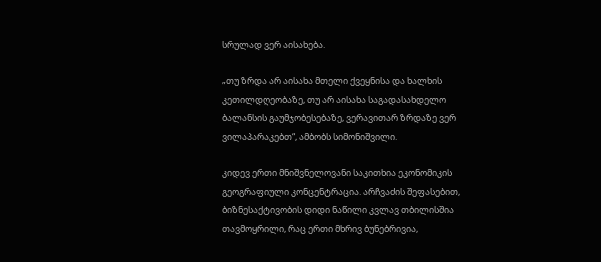სრულად ვერ აისახება.

„თუ ზრდა არ აისახა მთელი ქვეყნისა და ხალხის კეთილდღეობაზე, თუ არ აისახა საგადასახდელო ბალანსის გაუმჯობესებაზე, ვერავითარ ზრდაზე ვერ ვილაპარაკებთ“, ამბობს სიმონიშვილი.

კიდევ ერთი მნიშვნელოვანი საკითხია ეკონომიკის გეოგრაფიული კონცენტრაცია. არჩვაძის შეფასებით, ბიზნესაქტივობის დიდი ნაწილი კვლავ თბილისშია თავმოყრილი, რაც ერთი მხრივ ბუნებრივია,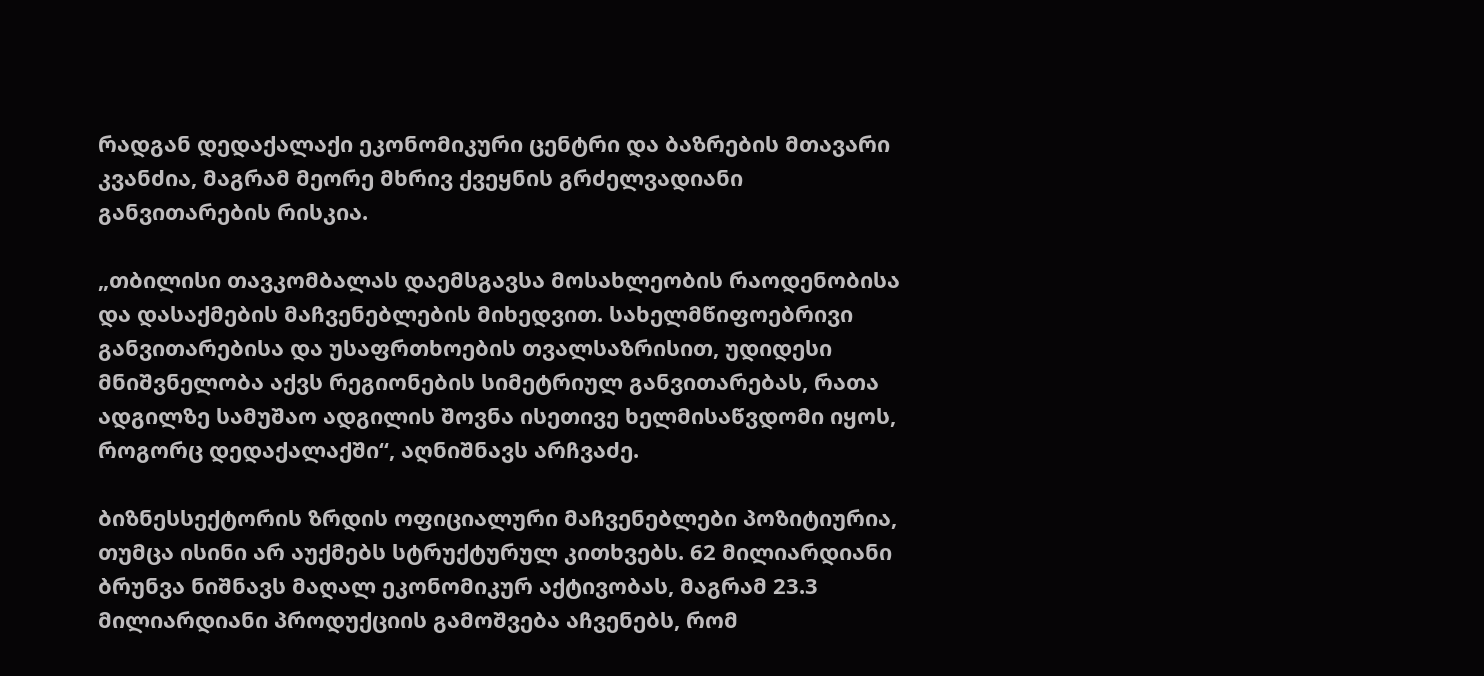რადგან დედაქალაქი ეკონომიკური ცენტრი და ბაზრების მთავარი კვანძია, მაგრამ მეორე მხრივ ქვეყნის გრძელვადიანი განვითარების რისკია.

„თბილისი თავკომბალას დაემსგავსა მოსახლეობის რაოდენობისა და დასაქმების მაჩვენებლების მიხედვით. სახელმწიფოებრივი განვითარებისა და უსაფრთხოების თვალსაზრისით, უდიდესი მნიშვნელობა აქვს რეგიონების სიმეტრიულ განვითარებას, რათა ადგილზე სამუშაო ადგილის შოვნა ისეთივე ხელმისაწვდომი იყოს, როგორც დედაქალაქში“, აღნიშნავს არჩვაძე.

ბიზნესსექტორის ზრდის ოფიციალური მაჩვენებლები პოზიტიურია, თუმცა ისინი არ აუქმებს სტრუქტურულ კითხვებს. 62 მილიარდიანი ბრუნვა ნიშნავს მაღალ ეკონომიკურ აქტივობას, მაგრამ 23.3 მილიარდიანი პროდუქციის გამოშვება აჩვენებს, რომ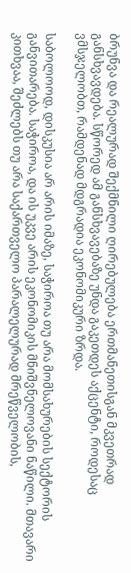ბრუნვა და რეალურად შექმნილი ღირებულება ერთმანეთისგან მკვეთრად განსხვავდება. სწორედ ამ განსხვავებაზე უნდა გაკეთდეს აქცენტი, როდესაც ვმსჯელობთ, რამდენად მდგრადია ეკონომიკური ზრდა.

საბოლოოდ, დისკუსია არ არის იმაზე, საჭიროა თუ არა მომსახურების სექტორის განვითარება. საჭიროა, და ის უკვე არის ეკონომიკის მნიშვნელოვანი ნაწილი. მთავარი კითხვაა, შეძლებს თუ არა საქართველო პარალელურად მრეწველობის,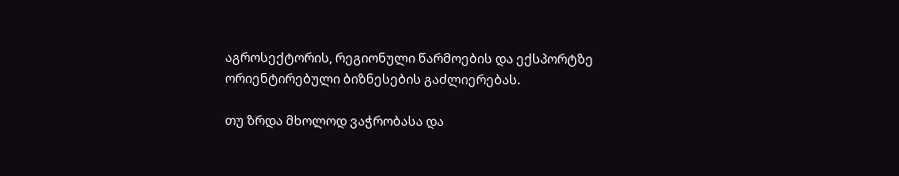აგროსექტორის, რეგიონული წარმოების და ექსპორტზე ორიენტირებული ბიზნესების გაძლიერებას.

თუ ზრდა მხოლოდ ვაჭრობასა და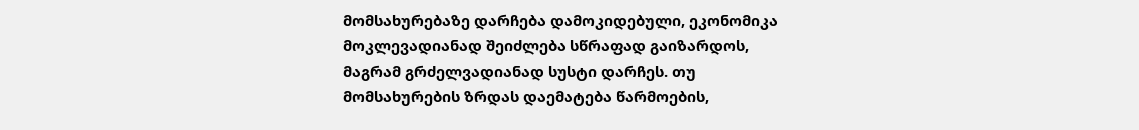მომსახურებაზე დარჩება დამოკიდებული, ეკონომიკა მოკლევადიანად შეიძლება სწრაფად გაიზარდოს, მაგრამ გრძელვადიანად სუსტი დარჩეს. თუ მომსახურების ზრდას დაემატება წარმოების,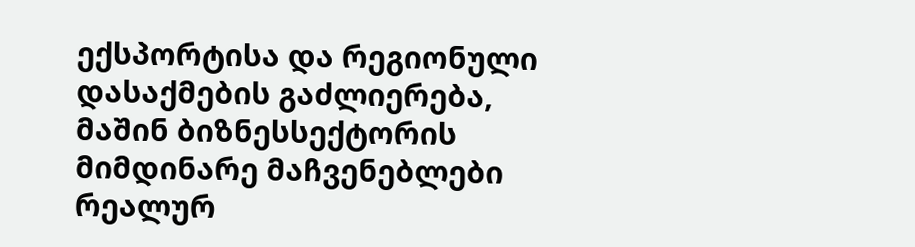ექსპორტისა და რეგიონული დასაქმების გაძლიერება, მაშინ ბიზნესსექტორის მიმდინარე მაჩვენებლები რეალურ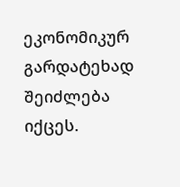ეკონომიკურ გარდატეხად შეიძლება იქცეს.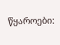წყაროები: